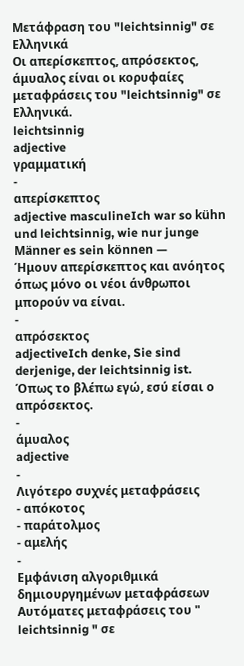Μετάφραση του "leichtsinnig" σε Ελληνικά
Οι απερίσκεπτος, απρόσεκτος, άμυαλος είναι οι κορυφαίες μεταφράσεις του "leichtsinnig" σε Ελληνικά.
leichtsinnig
adjective
γραμματική
-
απερίσκεπτος
adjective masculineIch war so kühn und leichtsinnig, wie nur junge Männer es sein können —
Ήμουν απερίσκεπτος και ανόητος όπως μόνο οι νέοι άνθρωποι μπορούν να είναι.
-
απρόσεκτος
adjectiveIch denke, Sie sind derjenige, der leichtsinnig ist.
Όπως το βλέπω εγώ, εσύ είσαι ο απρόσεκτος.
-
άμυαλος
adjective
-
Λιγότερο συχνές μεταφράσεις
- απόκοτος
- παράτολμος
- αμελής
-
Εμφάνιση αλγοριθμικά δημιουργημένων μεταφράσεων
Αυτόματες μεταφράσεις του " leichtsinnig " σε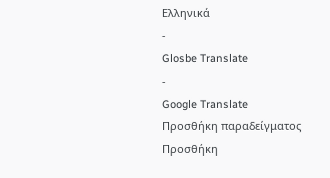Ελληνικά
-
Glosbe Translate
-
Google Translate
Προσθήκη παραδείγματος
Προσθήκη